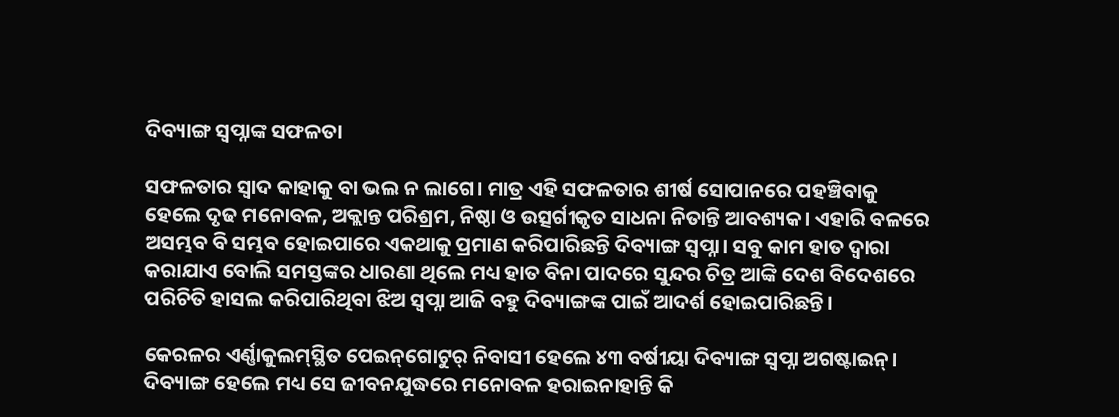ଦିବ୍ୟାଙ୍ଗ ସ୍ବପ୍ନାଙ୍କ ସଫଳତା

ସଫଳତାର ସ୍ବାଦ କାହାକୁ ବା ଭଲ ନ ଲାଗେ। ମାତ୍ର ଏହି ସଫଳତାର ଶୀର୍ଷ ସୋପାନରେ ପହଞ୍ଚିବାକୁ ହେଲେ ଦୃଢ ମନୋବଳ, ଅକ୍ଲାନ୍ତ ପରିଶ୍ରମ, ନିଷ୍ଠା ଓ ଉତ୍ସର୍ଗୀକୃତ ସାଧନା ନିତାନ୍ତି ଆବଶ୍ୟକ। ଏହାରି ବଳରେ ଅସମ୍ଭବ ବି ସମ୍ଭବ ହୋଇପାରେ ଏକଥାକୁ ପ୍ରମାଣ କରିପାରିଛନ୍ତି ଦିବ୍ୟାଙ୍ଗ ସ୍ବପ୍ନା। ସବୁ କାମ ହାତ ଦ୍ବାରା କରାଯାଏ ବୋଲି ସମସ୍ତଙ୍କର ଧାରଣା ଥିଲେ ମଧ୍ୟ ହାତ ବିନା ପାଦରେ ସୁନ୍ଦର ଚିତ୍ର ଆଙ୍କି ଦେଶ ବିଦେଶରେ ପରିଚିତି ହାସଲ କରିପାରିଥିବା ଝିଅ ସ୍ବପ୍ନା ଆଜି ବହୁ ଦିବ୍ୟାଙ୍ଗଙ୍କ ପାଇଁ ଆଦର୍ଶ ହୋଇପାରିଛନ୍ତି।

କେରଳର ଏର୍ଣ୍ଣାକୁଲମ୍‌ସ୍ଥିତ ପେଇନ୍‌ଗୋଟୁର୍‌ ନିବାସୀ ହେଲେ ୪୩ ବର୍ଷୀୟା ଦିବ୍ୟାଙ୍ଗ ସ୍ବପ୍ନା ଅଗଷ୍ଟାଇନ୍। ଦିବ୍ୟାଙ୍ଗ ହେଲେ ମଧ୍ୟ ସେ ଜୀବନଯୁଦ୍ଧରେ ମନୋବଳ ହରାଇନାହାନ୍ତି କି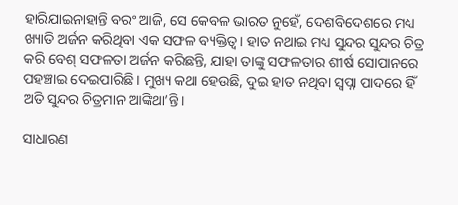ହାରିଯାଇନାହାନ୍ତି ବରଂ ଆଜି, ସେ କେବଳ ଭାରତ ନୁହେଁ, ଦେଶବିଦେଶରେ ମଧ୍ୟ ଖ୍ୟାତି ଅର୍ଜନ କରିଥିବା ଏକ ସଫଳ ବ୍ୟକ୍ତିତ୍ବ। ହାତ ନଥାଇ ମଧ୍ୟ ସୁନ୍ଦର ସୁନ୍ଦର ଚିତ୍ର କରି ବେଶ୍ ସଫଳତା ଅର୍ଜନ କରିଛନ୍ତି, ଯାହା ତାଙ୍କୁ ସଫଳତାର ଶୀର୍ଷ ସୋପାନରେ ପହଞ୍ଚାଇ ଦେଇପାରିଛି। ମୁଖ୍ୟ କଥା ହେଉଛି, ଦୁଇ ହାତ ନଥିବା ସ୍ବପ୍ନା ପାଦରେ ହିଁ ଅତି ସୁନ୍ଦର ଚିତ୍ରମାନ ଆଙ୍କିଥା’ନ୍ତି।

ସାଧାରଣ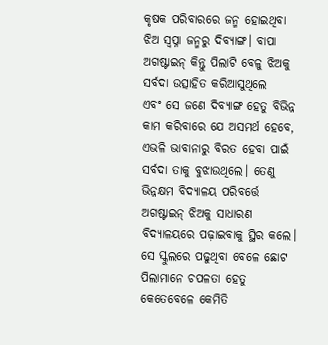କୃଷକ ପରିବାର‌ରେ ଜନ୍ମ ହୋଇଥିବା ଝିଅ ସ୍ବପ୍ନା ଜନ୍ମରୁ ଦିବ୍ୟାଙ୍ଗ। ବାପା ଅଗଷ୍ଟାଇନ୍ କିନ୍ତୁ ପିଲାଟି ବେଳୁ ଝିଅକୁ ସର୍ବଦା ଉତ୍ସାହିତ କରିଆସୁଥିଲେ ଏବଂ ‌ସେ ଜଣେ ଦିବ୍ୟାଙ୍ଗ ହେତୁ ବିଭିନ୍ନ କାମ କରିବାରେ ଯେ ଅସମର୍ଥ ହେବେ, ଏଭଳି ଭାବାନାରୁ ବିରତ ହେବା ପାଇଁ ସର୍ବଦା ତାକୁ ବୁଝାଉଥିଲେ। ତେଣୁ ଭିନ୍ନକ୍ଷମ ବିଦ୍ୟାଳୟ ପରିବର୍ତ୍ତେ ଅଗଷ୍ଟାଇନ୍ ଝିଅକୁ ସାଧାରଣ ବିଦ୍ୟାଳୟରେ ପଢ଼ାଇବାକୁ ସ୍ଥିର କଲେ। ସେ ସ୍କୁଲରେ ପଢୁଥିବା ବେଳେ ଛୋଟ ପିଲାମାନେ ଚପଳତା ହେତୁ କେତେବେଳେ କେମିତି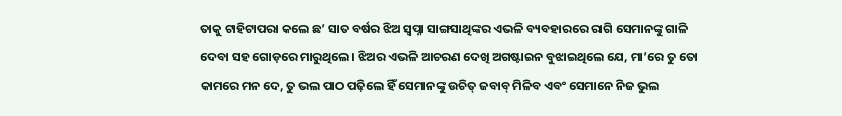ତାକୁ ଟାହିଟାପରା କଲେ ଛ’ ସାତ ବର୍ଷର ଝିଅ ସ୍ବପ୍ନା ସାଙ୍ଗସାଥିଙ୍କର ଏଭଳି ବ୍ୟବହାରରେ ରାଗି ସେମାନଙ୍କୁ ଗାଳି ଦେବା ସହ ଗୋଡ଼ରେ ମାରୁଥିଲେ। ଝିଅର ଏଭଳି ଆଚରଣ ଦେଖି ଅଗଷ୍ଟାଇନ ବୁଝାଇଥିଲେ ଯେ, ମା’ରେ ତୁ ତୋ କାମରେ ମନ ଦେ, ତୁ ଭଲ ପାଠ ପଢ଼ିଲେ ହିଁ ସେମାନଙ୍କୁ ଉଚିତ୍ ଜବାବ୍ ମିଳିବ ଏବଂ ସେମାନେ ନିଜ ଭୁଲ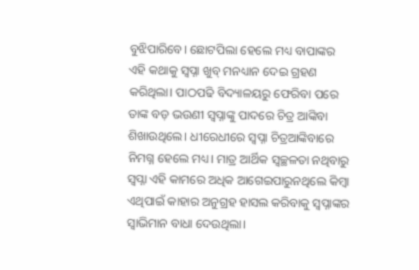ବୁଝିପାରିବେ। ଛୋଟପିଲା ହେଲେ ମଧ୍ୟ ବାପାଙ୍କର ଏହି କଥାକୁ ସ୍ବପ୍ନା ଖୁବ୍ ମନଧ୍ୟାନ ଦେଇ ଗ୍ରହଣ କରିଥିଲା। ପାଠପଢି ବିଦ୍ୟାଳୟରୁ ଫେରିବା ପରେ ତାଙ୍କ ବଡ଼ ଭଉଣୀ ସ୍ବପ୍ନାଙ୍କୁ ପାଦରେ ଚିତ୍ର ଆଙ୍କିବା ଶିଖାଉଥିଲେ। ଧୀରେଧୀରେ ସ୍ବପ୍ନା ଚିତ୍ରଆଙ୍କିବାରେ ନିମଗ୍ନ ହେଲେ ମଧ୍ୟ। ମାତ୍ର ଆର୍ଥିକ ସ୍ବଚ୍ଛଳତା ନଥିବାରୁ ସ୍ବପ୍ନା ଏହି କାମରେ ଅଧିକ ଆଗେଇପାରୁନଥିଲେ କିମ୍ବା ଏଥିପାଇଁ କାହାର ଅନୁଗ୍ରହ ହାସଲ କରିବାକୁ ସ୍ବପ୍ନାଙ୍କର ସ୍ବାଭିମାନ ବାଧା ଦେଉଥିଲା।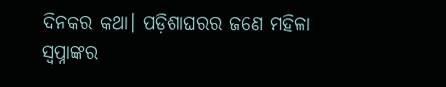ଦିନକର କଥା। ପଡ଼ିଶାଘରର ଜଣେ ମହିଳା ସ୍ବପ୍ନାଙ୍କର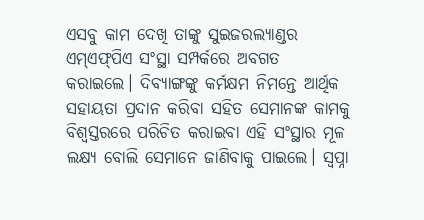ଏସବୁ କାମ ଦେଖି ତାଙ୍କୁ ସୁଇଜରଲ୍ୟାଣ୍ଡର ଏମ୍‌ଏଫ୍‌ପିଏ ସଂସ୍ଥା ସମ୍ପର୍କରେ ଅବଗତ କରାଇଲେ। ଦିବ୍ୟାଙ୍ଗଙ୍କୁ କର୍ମକ୍ଷମ ନିମନ୍ତେ ଆର୍ଥିକ ସହାୟତା ପ୍ରଦାନ କରିବା ସହିତ ସେମାନଙ୍କ କାମକୁ ବିଶ୍ବସ୍ତରରେ ପରିଚିତ କରାଇବା ଏହି ସଂସ୍ଥାର ମୂଳ ଲକ୍ଷ୍ୟ ବୋଲି ସେମାନେ ଜାଣିବାକୁ ପାଇଲେ। ସ୍ବପ୍ନା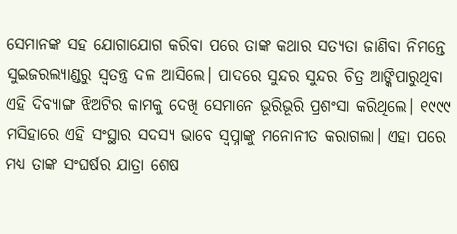ସେମାନଙ୍କ ସହ ଯୋଗାଯୋଗ କରିବା ପରେ ତାଙ୍କ କଥାର ସତ୍ୟତା ଜାଣିବା ନିମନ୍ତେ ସୁଇଜରଲ୍ୟାଣ୍ଡରୁ ସ୍ବତନ୍ତ୍ର ଦଳ ଆସିଲେ। ପାଦରେ ସୁନ୍ଦର ସୁନ୍ଦର ଚିତ୍ର ଆଙ୍କିପାରୁଥିବା ଏହି ଦିବ୍ୟାଙ୍ଗ ଝିଅଟିର କାମକୁ ଦେଖି ସେମାନେ ଭୂରିଭୂରି ପ୍ରଶଂସା କରିଥିଲେ। ୧୯୯୯ ମସିହାରେ ଏହି ସଂସ୍ଥାର ସଦସ୍ୟ ଭାବେ ସ୍ବପ୍ନାଙ୍କୁ ମନୋନୀତ କରାଗଲା। ଏହା ପରେ ମଧ୍ୟ ତାଙ୍କ ସଂଘର୍ଷର ଯାତ୍ରା ଶେଷ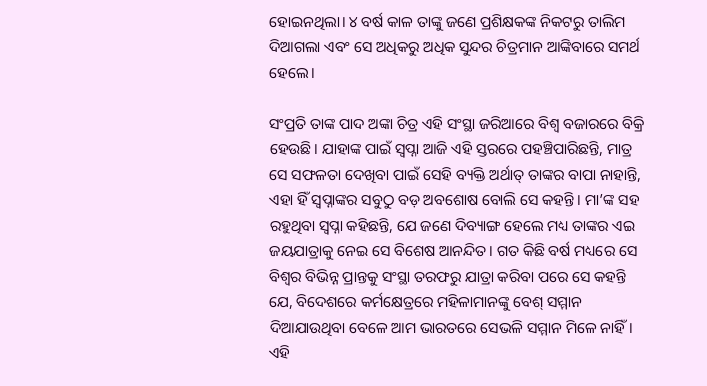ହୋଇନଥିଲା। ୪ ବର୍ଷ କାଳ ତାଙ୍କୁ ଜଣେ ପ୍ରଶିକ୍ଷକଙ୍କ ନିକଟରୁ ତାଲିମ ଦିଆଗଲା ଏବଂ ସେ ଅଧିକରୁ ଅଧିକ ସୁନ୍ଦର ଚିତ୍ରମାନ ଆଙ୍କିବାରେ ସମର୍ଥ ହେଲେ।

ସଂପ୍ରତି ତାଙ୍କ ପାଦ ଅଙ୍କା ଚିତ୍ର ଏହି ସଂସ୍ଥା ଜରିଆରେ ବିଶ୍ବ ବଜାରରେ ବିକ୍ରି ହେଉଛି। ଯାହାଙ୍କ ପାଇଁ ସ୍ବପ୍ନା ଆଜି ଏହି ସ୍ତରରେ ପହଞ୍ଚିପାରିଛନ୍ତି, ମାତ୍ର ସେ ସଫଳତା ଦେଖିବା ପାଇଁ ସେହି ବ୍ୟକ୍ତି ଅର୍ଥାତ୍ ତାଙ୍କର ବାପା ନାହାନ୍ତି, ଏହା ହିଁ ସ୍ବପ୍ନାଙ୍କର ସବୁଠୁ ବଡ଼ ଅବଶୋଷ ବୋଲି ସେ କହନ୍ତି। ମା’ଙ୍କ ସହ ରହୁଥିବା ସ୍ବପ୍ନା କହିଛନ୍ତି, ଯେ ଜଣେ ଦିବ୍ୟାଙ୍ଗ ହେଲେ ମଧ୍ୟ ତାଙ୍କର ଏଇ ଜୟଯାତ୍ରାକୁ ନେଇ ସେ ବିଶେଷ ଆନନ୍ଦିତ। ଗତ କିଛି ବର୍ଷ ମଧ୍ୟରେ ସେ ବିଶ୍ବର ବିଭିନ୍ନ ପ୍ରାନ୍ତକୁ ସଂସ୍ଥା ତରଫରୁ ଯାତ୍ରା କରିବା ପରେ ସେ କହନ୍ତି ଯେ, ବିଦେଶରେ କର୍ମକ୍ଷେତ୍ରରେ ମହିଳାମାନଙ୍କୁ ବେଶ୍ ସମ୍ମାନ ଦିଆଯାଉଥିବା ବେଳେ ଆମ ଭାରତରେ ସେଭଳି ସମ୍ମାନ ମିଳେ ନାହିଁ। ଏହି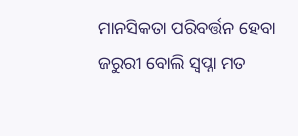ମାନସିକତା ପରିବର୍ତ୍ତନ ହେବା ଜରୁରୀ ବୋଲି ସ୍ବପ୍ନା ମତ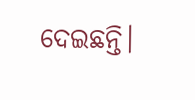ଦେଇଛନ୍ତି।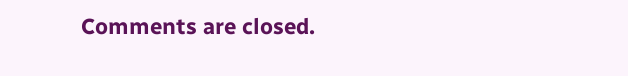Comments are closed.